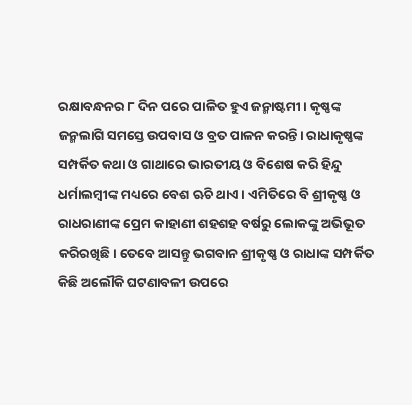ରକ୍ଷାବନ୍ଧନର ୮ ଦିନ ପରେ ପାଳିତ ହୁଏ ଜନ୍ମାଷ୍ଟମୀ। କୃଷ୍ଣଙ୍କ ଜନ୍ମଲାଗି ସମସ୍ତେ ଉପବାସ ଓ ବ୍ରତ ପାଳନ କରନ୍ତି। ରାଧାକୃଷ୍ଣଙ୍କ ସମ୍ପର୍କିତ କଥା ଓ ଗାଥାରେ ଭାରତୀୟ ଓ ବିଶେଷ କରି ହିନ୍ଦୁ ଧର୍ମାଲମ୍ବୀଙ୍କ ମଧ୍ୟରେ ବେଶ ଋଚି ଥାଏ। ଏମିତିରେ ବି ଶ୍ରୀକୃଷ୍ଣ ଓ ରାଧରାଣୀଙ୍କ ପ୍ରେମ କାହାଣୀ ଶହଶହ ବର୍ଷରୁ ଲୋକଙ୍କୁ ଅଭିଭୂତ କରିରଖିଛି। ତେବେ ଆସନ୍ତୁ ଭଗବାନ ଶ୍ରୀକୃଷ୍ଣ ଓ ରାଧାଙ୍କ ସମ୍ପର୍କିତ କିଛି ଅଲୌକି ଘଟଣାବଳୀ ଉପରେ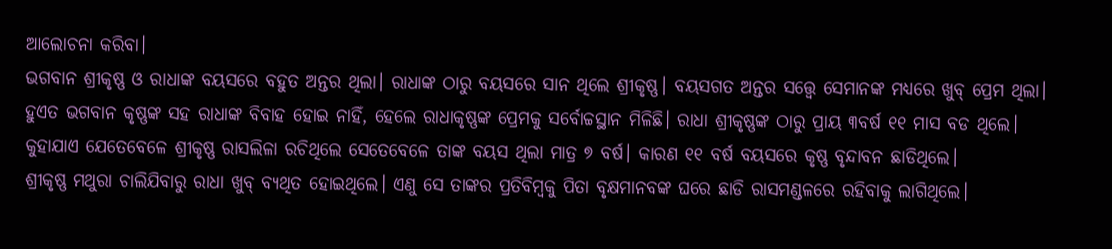ଆଲୋଚନା କରିବା।
ଭଗବାନ ଶ୍ରୀକୃଷ୍ଣ ଓ ରାଧାଙ୍କ ବୟସରେ ବହୁତ ଅନ୍ତର ଥିଲା। ରାଧାଙ୍କ ଠାରୁ ବୟସରେ ସାନ ଥିଲେ ଶ୍ରୀକୃଷ୍ଣ। ବୟସଗତ ଅନ୍ତର ସତ୍ତ୍ୱେ ସେମାନଙ୍କ ମଧ୍ୟରେ ଖୁବ୍ ପ୍ରେମ ଥିଲା। ହୁଏତ ଭଗବାନ କୃଷ୍ଣଙ୍କ ସହ ରାଧାଙ୍କ ବିବାହ ହୋଇ ନାହିଁ, ହେଲେ ରାଧାକୃଷ୍ଣଙ୍କ ପ୍ରେମକୁ ସର୍ବୋଚ୍ଚସ୍ଥାନ ମିଳିଛି। ରାଧା ଶ୍ରୀକୃଷ୍ଣଙ୍କ ଠାରୁ ପ୍ରାୟ ୩ବର୍ଷ ୧୧ ମାସ ବଡ ଥିଲେ। କୁହାଯାଏ ଯେତେବେଳେ ଶ୍ରୀକୃଷ୍ଣ ରାସଲିଳା ରଚିଥିଲେ ସେତେବେଳେ ତାଙ୍କ ବୟସ ଥିଲା ମାତ୍ର ୭ ବର୍ଷ। କାରଣ ୧୧ ବର୍ଷ ବୟସରେ କୃଷ୍ଣ ବୃନ୍ଦାବନ ଛାଡିଥିଲେ।
ଶ୍ରୀକୃଷ୍ଣ ମଥୁରା ଚାଲିଯିବାରୁ ରାଧା ଖୁବ୍ ବ୍ୟଥିତ ହୋଇଥିଲେ। ଏଣୁ ସେ ତାଙ୍କର ପ୍ରତିବିମ୍ବକୁ ପିତା ବୃକ୍ଷମାନବଙ୍କ ଘରେ ଛାଡି ରାସମଣ୍ଡଳରେ ରହିବାକୁ ଲାଗିଥିଲେ।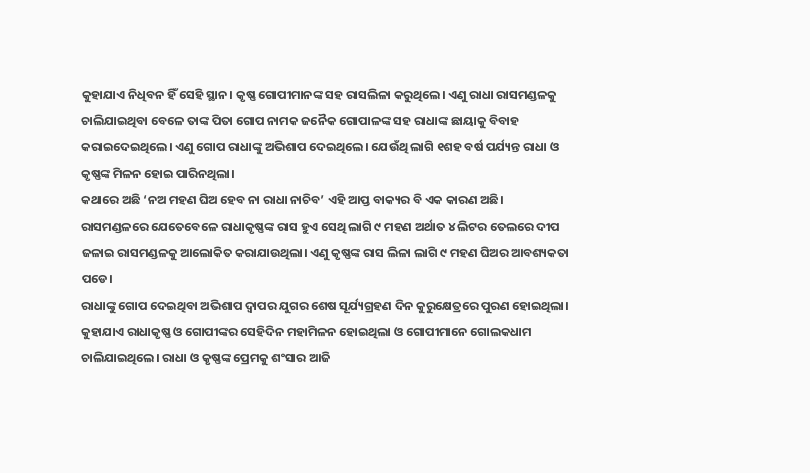କୁହାଯାଏ ନିଧିବନ ହିଁ ସେହି ସ୍ଥାନ। କୃଷ୍ଣ ଗୋପୀମାନଙ୍କ ସହ ରାସଲିଳା କରୁଥିଲେ। ଏଣୁ ରାଧା ରାସମଣ୍ଡଳକୁ ଚାଲିଯାଇଥିବା ବେଳେ ତାଙ୍କ ପିତା ଗୋପ ନାମକ ଜନୈକ ଗୋପାଳଙ୍କ ସହ ରାଧାଙ୍କ ଛାୟାକୁ ବିବାହ କରାଇଦେଇଥିଲେ। ଏଣୁ ଗୋପ ରାଧାଙ୍କୁ ଅଭିଶାପ ଦେଇଥିଲେ। ଯେଉଁଥି ଲାଗି ୧ଶହ ବର୍ଷ ପର୍ଯ୍ୟନ୍ତ ରାଧା ଓ କୃଷ୍ଣଙ୍କ ମିଳନ ହୋଇ ପାରିନଥିଲା।
କଥାରେ ଅଛି ‘ନଅ ମହଣ ଘିଅ ହେବ ନା ରାଧା ନାଚିବ’ ଏହି ଆପ୍ତ ବାକ୍ୟର ବି ଏକ କାରଣ ଅଛି। ରାସମଣ୍ଡଳରେ ଯେତେବେଳେ ରାଧାକୃଷ୍ଣଙ୍କ ରାସ ହୁଏ ସେଥି ଲାଗି ୯ ମହଣ ଅର୍ଥାତ ୪ ଲିଟର ତେଲରେ ଦୀପ ଜଳାଇ ରାସମଣ୍ଡଳକୁ ଆଲୋକିତ କରାଯାଉଥିଲା। ଏଣୁ କୃଷ୍ଣଙ୍କ ରାସ ଲିଳା ଲାଗି ୯ ମହଣ ଘିଅର ଆବଶ୍ୟକତା ପଡେ।
ରାଧାଙ୍କୁ ଗୋପ ଦେଇଥିବା ଅଭିଶାପ ଦ୍ୱାପର ଯୁଗର ଶେଷ ସୂର୍ଯ୍ୟଗ୍ରହଣ ଦିନ କୁରୁକ୍ଷେତ୍ରରେ ପୁରଣ ହୋଇଥିଲା। କୁହାଯାଏ ରାଧାକୃଷ୍ଣ ଓ ଗୋପୀଙ୍କର ସେହିଦିନ ମହାମିଳନ ହୋଇଥିଲା ଓ ଗୋପୀମାନେ ଗୋଲକଧାମ ଚାଲିଯାଇଥିଲେ। ରାଧା ଓ କୃଷ୍ଣଙ୍କ ପ୍ରେମକୁ ଶଂସାର ଆଜି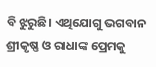ବି ଝୁରୁଛି। ଏଥିଯୋଗୁ ଭଗବାନ ଶ୍ରୀକୃଷ୍ଣ ଓ ରାଧାଙ୍କ ପ୍ରେମକୁ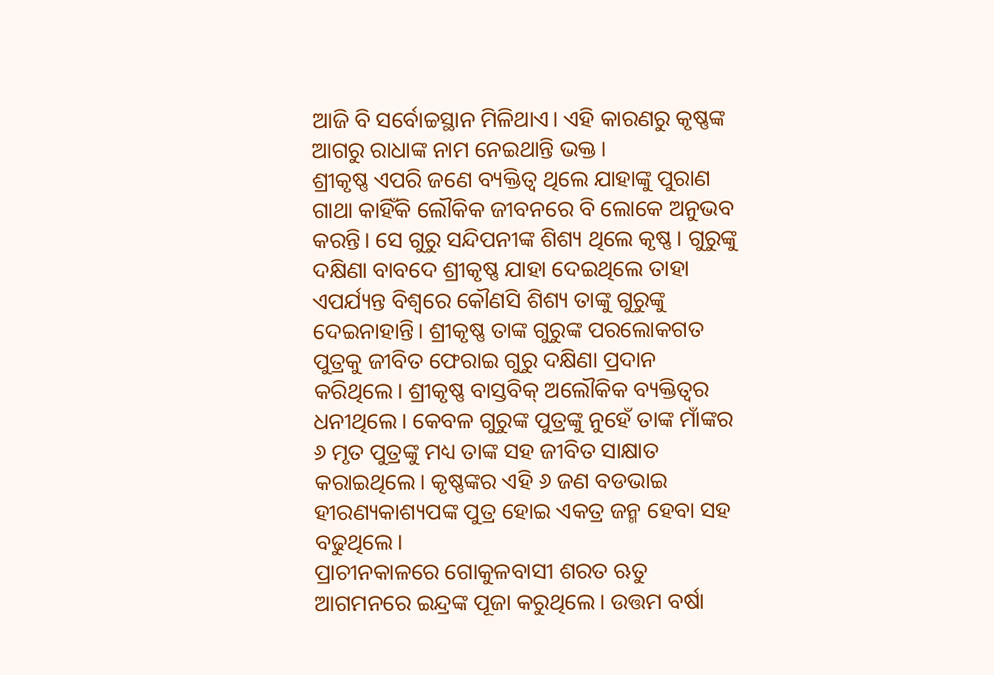ଆଜି ବି ସର୍ବୋଚ୍ଚସ୍ଥାନ ମିଳିଥାଏ। ଏହି କାରଣରୁ କୃଷ୍ଣଙ୍କ ଆଗରୁ ରାଧାଙ୍କ ନାମ ନେଇଥାନ୍ତି ଭକ୍ତ।
ଶ୍ରୀକୃଷ୍ଣ ଏପରି ଜଣେ ବ୍ୟକ୍ତିତ୍ୱ ଥିଲେ ଯାହାଙ୍କୁ ପୁରାଣ ଗାଥା କାହିଁକି ଲୌକିକ ଜୀବନରେ ବି ଲୋକେ ଅନୁଭବ କରନ୍ତି। ସେ ଗୁରୁ ସନ୍ଦିପନୀଙ୍କ ଶିଶ୍ୟ ଥିଲେ କୃଷ୍ଣ। ଗୁରୁଙ୍କୁ ଦକ୍ଷିଣା ବାବଦେ ଶ୍ରୀକୃଷ୍ଣ ଯାହା ଦେଇଥିଲେ ତାହା ଏପର୍ଯ୍ୟନ୍ତ ବିଶ୍ୱରେ କୌଣସି ଶିଶ୍ୟ ତାଙ୍କୁ ଗୁରୁଙ୍କୁ ଦେଇନାହାନ୍ତି। ଶ୍ରୀକୃଷ୍ଣ ତାଙ୍କ ଗୁରୁଙ୍କ ପରଲୋକଗତ ପୁତ୍ରକୁ ଜୀବିତ ଫେରାଇ ଗୁରୁ ଦକ୍ଷିଣା ପ୍ରଦାନ କରିଥିଲେ। ଶ୍ରୀକୃଷ୍ଣ ବାସ୍ତବିକ୍ ଅଲୌକିକ ବ୍ୟକ୍ତିତ୍ୱର ଧନୀଥିଲେ। କେବଳ ଗୁରୁଙ୍କ ପୁତ୍ରଙ୍କୁ ନୁହେଁ ତାଙ୍କ ମାଁଙ୍କର ୬ ମୃତ ପୁତ୍ରଙ୍କୁ ମଧ୍ୟ ତାଙ୍କ ସହ ଜୀବିତ ସାକ୍ଷାତ କରାଇଥିଲେ। କୃଷ୍ଣଙ୍କର ଏହି ୬ ଜଣ ବଡଭାଇ ହୀରଣ୍ୟକାଶ୍ୟପଙ୍କ ପୁତ୍ର ହୋଇ ଏକତ୍ର ଜନ୍ମ ହେବା ସହ ବଢୁଥିଲେ।
ପ୍ରାଚୀନକାଳରେ ଗୋକୁଳବାସୀ ଶରତ ଋତୁ ଆଗମନରେ ଇନ୍ଦ୍ରଙ୍କ ପୂଜା କରୁଥିଲେ। ଉତ୍ତମ ବର୍ଷା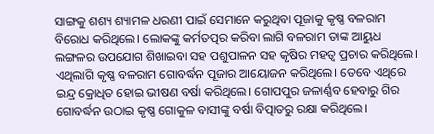ସାଙ୍ଗକୁ ଶଶ୍ୟ ଶ୍ୟାମଳ ଧରଣୀ ପାଇଁ ସେମାନେ କରୁଥିବା ପୂଜାକୁ କୃଷ୍ଣ ବଳରାମ ବିରୋଧ କରିଥିଲେ। ଲୋକଙ୍କୁ କର୍ମତତ୍ପର କରିବା ଲାଗି ବଳରାମ ତାଙ୍କ ଆୟୁଧ ଲଙ୍ଗଳର ଉପଯୋଗ ଶିଖାଇବା ସହ ପଶୁପାଳନ ସହ କୃଷିର ମହତ୍ୱ ପ୍ରଚାର କରିଥିଲେ। ଏଥିଲାଗି କୃଷ୍ଣ ବଳରାମ ଗୋବର୍ଦ୍ଧନ ପୂଜାର ଆୟୋଜନ କରିଥିଲେ। ତେବେ ଏଥିରେ ଇନ୍ଦ୍ର କ୍ରୋଧିତ ହୋଇ ଭୀଷଣ ବର୍ଷା କରିଥିଲେ। ଗୋପପୁର ଜଳାର୍ଣ୍ଣବ ହେବାରୁ ଗିର ଗୋବର୍ଦ୍ଧନ ଉଠାଇ କୃଷ୍ଣ ଗୋକୁଳ ବାସୀଙ୍କୁ ବର୍ଷା ବିତ୍ପାତରୁ ରକ୍ଷା କରିଥିଲେ।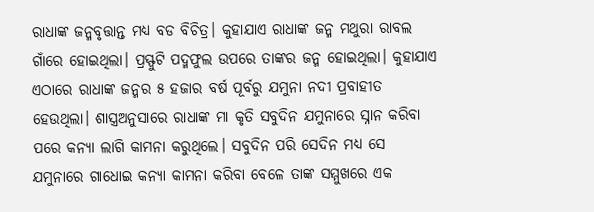ରାଧାଙ୍କ ଜନ୍ମବୃତ୍ତାନ୍ତ ମଧ୍ୟ ବଡ ବିଚିତ୍ର। କୁହାଯାଏ ରାଧାଙ୍କ ଜନ୍ମ ମଥୁରା ରାବଲ ଗାଁରେ ହୋଇଥିଲା। ପ୍ରସ୍ଫୁଟି ପଦ୍ମଫୁଲ ଉପରେ ତାଙ୍କର ଜନ୍ମ ହୋଇଥିଲା। କୁହାଯାଏ ଏଠାରେ ରାଧାଙ୍କ ଜନ୍ମର ୫ ହଜାର ବର୍ଷ ପୂର୍ବରୁ ଯମୁନା ନଦୀ ପ୍ରବାହୀତ ହେଉଥିଲା। ଶାସ୍ତ୍ରଅନୁସାରେ ରାଧାଙ୍କ ମା କୃତି ସବୁଦିନ ଯମୁନାରେ ସ୍ନାନ କରିବା ପରେ କନ୍ୟା ଲାଗି କାମନା କରୁଥିଲେ। ସବୁଦିନ ପରି ସେଦିନ ମଧ୍ୟ ସେ ଯମୁନାରେ ଗାଧୋଇ କନ୍ୟା କାମନା କରିବା ବେଳେ ତାଙ୍କ ସମ୍ମୁଖରେ ଏକ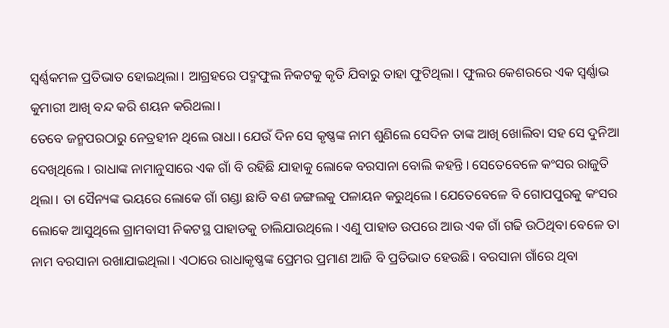ସ୍ୱର୍ଣ୍ଣକମଳ ପ୍ରତିଭାତ ହୋଇଥିଲା। ଆଗ୍ରହରେ ପଦ୍ମଫୁଲ ନିକଟକୁ କୃତି ଯିବାରୁ ତାହା ଫୁଟିଥିଲା। ଫୁଲର କେଶରରେ ଏକ ସ୍ୱର୍ଣ୍ଣାଭ କୁମାରୀ ଆଖି ବନ୍ଦ କରି ଶୟନ କରିଥଲା।
ତେବେ ଜନ୍ମପରଠାରୁ ନେତ୍ରହୀନ ଥିଲେ ରାଧା। ଯେଉଁ ଦିନ ସେ କୃଷ୍ଣଙ୍କ ନାମ ଶୁଣିଲେ ସେଦିନ ତାଙ୍କ ଆଖି ଖୋଲିବା ସହ ସେ ଦୁନିଆ ଦେଖିଥିଲେ। ରାଧାଙ୍କ ନାମାନୁସାରେ ଏକ ଗାଁ ବି ରହିଛି ଯାହାକୁ ଲୋକେ ବରସାନା ବୋଲି କହନ୍ତି। ସେତେବେଳେ କଂସର ରାଜୁତି ଥିଲା। ତା ସୈନ୍ୟଙ୍କ ଭୟରେ ଲୋକେ ଗାଁ ଗଣ୍ଡା ଛାଡି ବଣ ଜଙ୍ଗଲକୁ ପଳାୟନ କରୁଥିଲେ। ଯେତେବେଳେ ବି ଗୋପପୁରକୁ କଂସର ଲୋକେ ଆସୁଥିଲେ ଗ୍ରାମବାସୀ ନିକଟସ୍ଥ ପାହାଡକୁ ଚାଲିଯାଉଥିଲେ। ଏଣୁ ପାହାଡ ଉପରେ ଆଉ ଏକ ଗାଁ ଗଢି ଉଠିଥିବା ବେଳେ ତା ନାମ ବରସାନା ରଖାଯାଇଥିଲା। ଏଠାରେ ରାଧାକୃଷ୍ଣଙ୍କ ପ୍ରେମର ପ୍ରମାଣ ଆଜି ବି ପ୍ରତିଭାତ ହେଉଛି। ବରସାନା ଗାଁରେ ଥିବା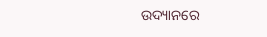ଉଦ୍ୟାନରେ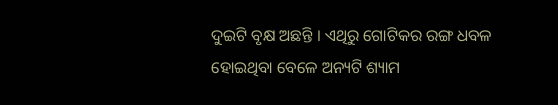ଦୁଇଟି ବୃକ୍ଷ ଅଛନ୍ତି । ଏଥିରୁ ଗୋଟିକର ରଙ୍ଗ ଧବଳ ହୋଇଥିବା ବେଳେ ଅନ୍ୟଟି ଶ୍ୟାମ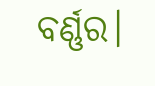ବର୍ଣ୍ଣର।